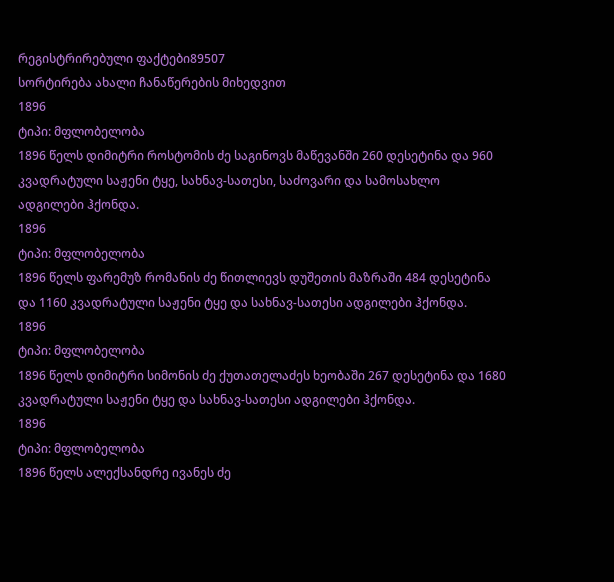რეგისტრირებული ფაქტები89507
სორტირება ახალი ჩანაწერების მიხედვით
1896
ტიპი: მფლობელობა
1896 წელს დიმიტრი როსტომის ძე საგინოვს მაწევანში 260 დესეტინა და 960 კვადრატული საჟენი ტყე, სახნავ-სათესი, საძოვარი და სამოსახლო ადგილები ჰქონდა.
1896
ტიპი: მფლობელობა
1896 წელს ფარემუზ რომანის ძე წითლიევს დუშეთის მაზრაში 484 დესეტინა და 1160 კვადრატული საჟენი ტყე და სახნავ-სათესი ადგილები ჰქონდა.
1896
ტიპი: მფლობელობა
1896 წელს დიმიტრი სიმონის ძე ქუთათელაძეს ხეობაში 267 დესეტინა და 1680 კვადრატული საჟენი ტყე და სახნავ-სათესი ადგილები ჰქონდა.
1896
ტიპი: მფლობელობა
1896 წელს ალექსანდრე ივანეს ძე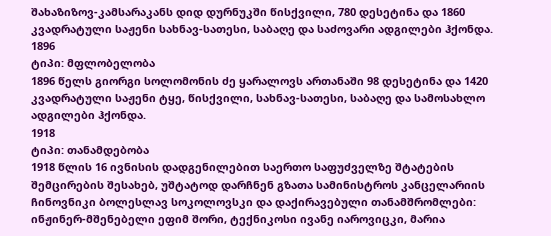შახაზიზოვ-კამსარაკანს დიდ დურნუკში წისქვილი, 780 დესეტინა და 1860 კვადრატული საჟენი სახნავ-სათესი, საბაღე და საძოვარი ადგილები ჰქონდა.
1896
ტიპი: მფლობელობა
1896 წელს გიორგი სოლომონის ძე ყარალოვს ართანაში 98 დესეტინა და 1420 კვადრატული საჟენი ტყე, წისქვილი, სახნავ-სათესი, საბაღე და სამოსახლო ადგილები ჰქონდა.
1918
ტიპი: თანამდებობა
1918 წლის 16 ივნისის დადგენილებით საერთო საფუძველზე შტატების შემცირების შესახებ, უშტატოდ დარჩნენ გზათა სამინისტროს კანცელარიის ჩინოვნიკი ბოლესლავ სოკოლოვსკი და დაქირავებული თანამშრომლები: ინჟინერ-მშენებელი ეფიმ შორი, ტექნიკოსი ივანე იაროვიცკი, მარია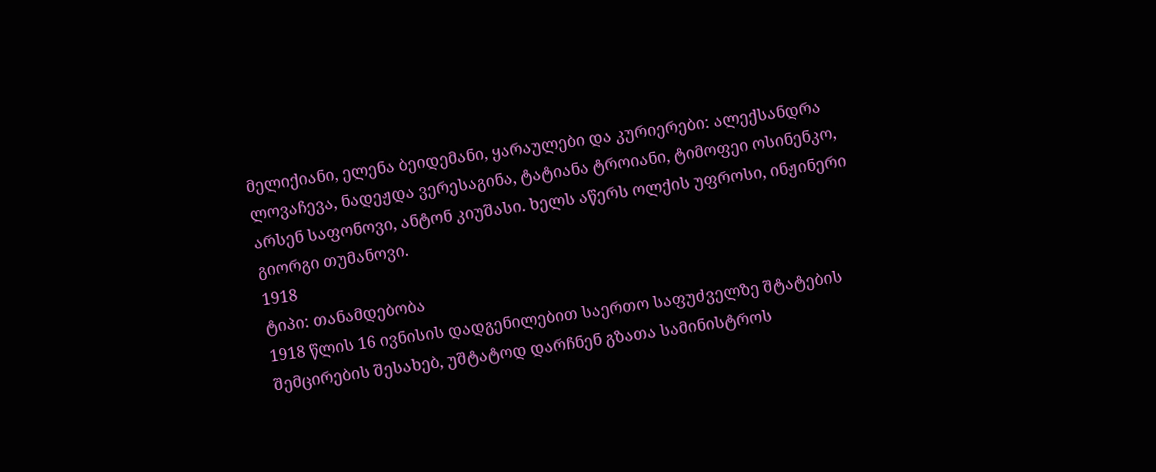მელიქიანი, ელენა ბეიდემანი, ყარაულები და კურიერები: ალექსანდრა ლოვაჩევა, ნადეჟდა ვერესაგინა, ტატიანა ტროიანი, ტიმოფეი ოსინენკო, არსენ საფონოვი, ანტონ კიუშასი. ხელს აწერს ოლქის უფროსი, ინჟინერი გიორგი თუმანოვი.
1918
ტიპი: თანამდებობა
1918 წლის 16 ივნისის დადგენილებით საერთო საფუძველზე შტატების შემცირების შესახებ, უშტატოდ დარჩნენ გზათა სამინისტროს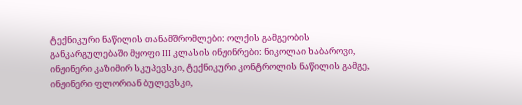ტექნიკური ნაწილის თანამშრომლები: ოლქის გამგეობის განკარგულებაში მყოფი III კლასის ინჟინრები: ნიკოლაი ხაბაროვი, ინჟინერი კაზიმირ სკუპევსკი, ტექნიკური კონტროლის ნაწილის გამგე, ინჟინერი ფლორიან ბულევსკი,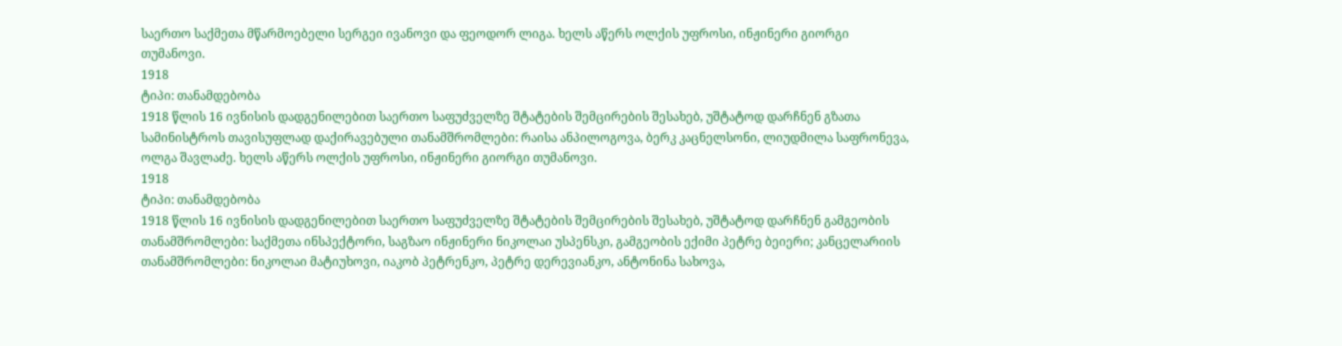საერთო საქმეთა მწარმოებელი სერგეი ივანოვი და ფეოდორ ლიგა. ხელს აწერს ოლქის უფროსი, ინჟინერი გიორგი თუმანოვი.
1918
ტიპი: თანამდებობა
1918 წლის 16 ივნისის დადგენილებით საერთო საფუძველზე შტატების შემცირების შესახებ, უშტატოდ დარჩნენ გზათა სამინისტროს თავისუფლად დაქირავებული თანამშრომლები: რაისა ანპილოგოვა, ბერკ კაცნელსონი, ლიუდმილა საფრონევა, ოლგა შავლაძე. ხელს აწერს ოლქის უფროსი, ინჟინერი გიორგი თუმანოვი.
1918
ტიპი: თანამდებობა
1918 წლის 16 ივნისის დადგენილებით საერთო საფუძველზე შტატების შემცირების შესახებ, უშტატოდ დარჩნენ გამგეობის თანამშრომლები: საქმეთა ინსპექტორი, საგზაო ინჟინერი ნიკოლაი უსპენსკი, გამგეობის ექიმი პეტრე ბეიერი; კანცელარიის თანამშრომლები: ნიკოლაი მატიუხოვი, იაკობ პეტრენკო, პეტრე დერევიანკო, ანტონინა სახოვა,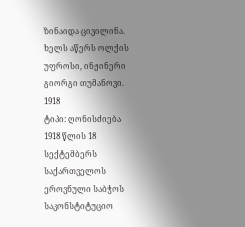ზინაიდა ცივილინა. ხელს აწერს ოლქის უფროსი, ინჟინერი გიორგი თუმანოვი.
1918
ტიპი: ღონისძიება
1918 წლის 18 სექტემბერს საქართველოს ეროვნული საბჭოს საკონსტიტუციო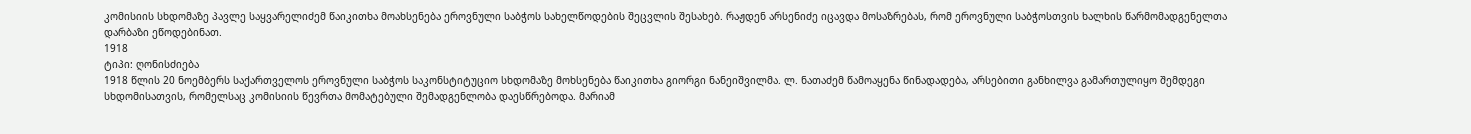კომისიის სხდომაზე პავლე საყვარელიძემ წაიკითხა მოახსენება ეროვნული საბჭოს სახელწოდების შეცვლის შესახებ. რაჟდენ არსენიძე იცავდა მოსაზრებას, რომ ეროვნული საბჭოსთვის ხალხის წარმომადგენელთა დარბაზი ეწოდებინათ.
1918
ტიპი: ღონისძიება
1918 წლის 20 ნოემბერს საქართველოს ეროვნული საბჭოს საკონსტიტუციო სხდომაზე მოხსენება წაიკითხა გიორგი ნანეიშვილმა. ლ. ნათაძემ წამოაყენა წინადადება, არსებითი განხილვა გამართულიყო შემდეგი სხდომისათვის, რომელსაც კომისიის წევრთა მომატებული შემადგენლობა დაესწრებოდა. მარიამ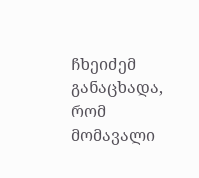ჩხეიძემ განაცხადა, რომ მომავალი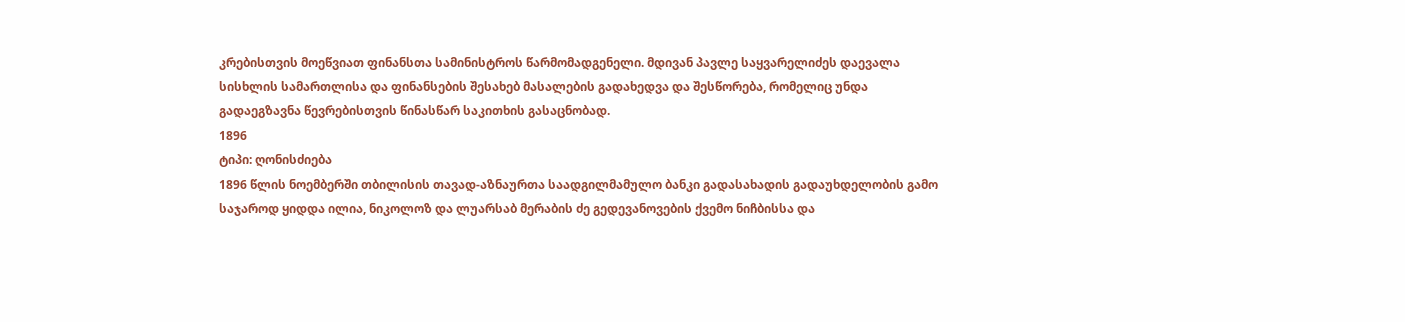კრებისთვის მოეწვიათ ფინანსთა სამინისტროს წარმომადგენელი. მდივან პავლე საყვარელიძეს დაევალა სისხლის სამართლისა და ფინანსების შესახებ მასალების გადახედვა და შესწორება, რომელიც უნდა გადაეგზავნა წევრებისთვის წინასწარ საკითხის გასაცნობად.
1896
ტიპი: ღონისძიება
1896 წლის ნოემბერში თბილისის თავად-აზნაურთა საადგილმამულო ბანკი გადასახადის გადაუხდელობის გამო საჯაროდ ყიდდა ილია, ნიკოლოზ და ლუარსაბ მერაბის ძე გედევანოვების ქვემო ნიჩბისსა და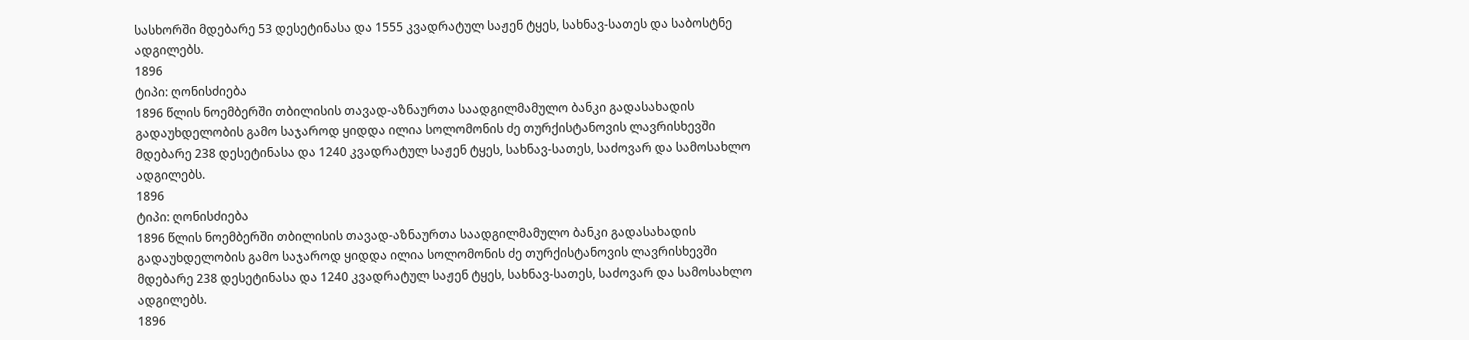სასხორში მდებარე 53 დესეტინასა და 1555 კვადრატულ საჟენ ტყეს, სახნავ-სათეს და საბოსტნე ადგილებს.
1896
ტიპი: ღონისძიება
1896 წლის ნოემბერში თბილისის თავად-აზნაურთა საადგილმამულო ბანკი გადასახადის გადაუხდელობის გამო საჯაროდ ყიდდა ილია სოლომონის ძე თურქისტანოვის ლავრისხევში მდებარე 238 დესეტინასა და 1240 კვადრატულ საჟენ ტყეს, სახნავ-სათეს, საძოვარ და სამოსახლო ადგილებს.
1896
ტიპი: ღონისძიება
1896 წლის ნოემბერში თბილისის თავად-აზნაურთა საადგილმამულო ბანკი გადასახადის გადაუხდელობის გამო საჯაროდ ყიდდა ილია სოლომონის ძე თურქისტანოვის ლავრისხევში მდებარე 238 დესეტინასა და 1240 კვადრატულ საჟენ ტყეს, სახნავ-სათეს, საძოვარ და სამოსახლო ადგილებს.
1896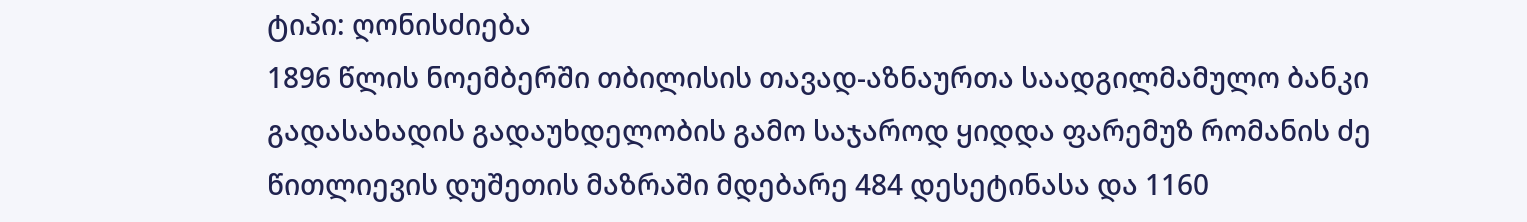ტიპი: ღონისძიება
1896 წლის ნოემბერში თბილისის თავად-აზნაურთა საადგილმამულო ბანკი გადასახადის გადაუხდელობის გამო საჯაროდ ყიდდა ფარემუზ რომანის ძე წითლიევის დუშეთის მაზრაში მდებარე 484 დესეტინასა და 1160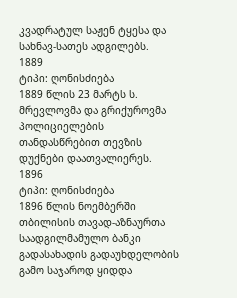კვადრატულ საჟენ ტყესა და სახნავ-სათეს ადგილებს.
1889
ტიპი: ღონისძიება
1889 წლის 23 მარტს ს. მრევლოვმა და გრიქუროვმა პოლიციელების თანდასწრებით თევზის დუქნები დაათვალიერეს.
1896
ტიპი: ღონისძიება
1896 წლის ნოემბერში თბილისის თავად-აზნაურთა საადგილმამულო ბანკი გადასახადის გადაუხდელობის გამო საჯაროდ ყიდდა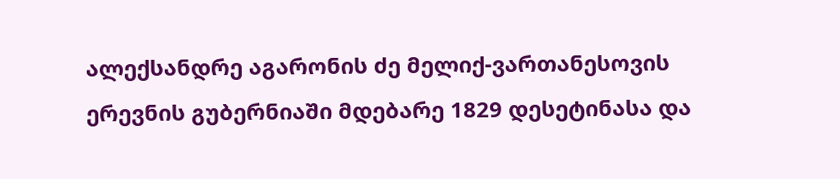ალექსანდრე აგარონის ძე მელიქ-ვართანესოვის ერევნის გუბერნიაში მდებარე 1829 დესეტინასა და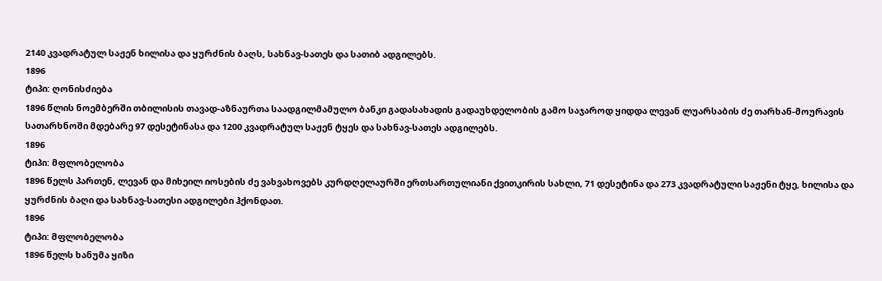2140 კვადრატულ საჟენ ხილისა და ყურძნის ბაღს, სახნავ-სათეს და სათიბ ადგილებს.
1896
ტიპი: ღონისძიება
1896 წლის ნოემბერში თბილისის თავად-აზნაურთა საადგილმამულო ბანკი გადასახადის გადაუხდელობის გამო საჯაროდ ყიდდა ლევან ლუარსაბის ძე თარხან-მოურავის სათარხნოში მდებარე 97 დესეტინასა და 1200 კვადრატულ საჟენ ტყეს და სახნავ-სათეს ადგილებს.
1896
ტიპი: მფლობელობა
1896 წელს პართენ, ლევან და მიხეილ იოსების ძე ვახვახოვებს კურდღელაურში ერთსართულიანი ქვითკირის სახლი, 71 დესეტინა და 273 კვადრატული საჟენი ტყე, ხილისა და ყურძნის ბაღი და სახნავ-სათესი ადგილები ჰქონდათ.
1896
ტიპი: მფლობელობა
1896 წელს ხანუმა ყიზი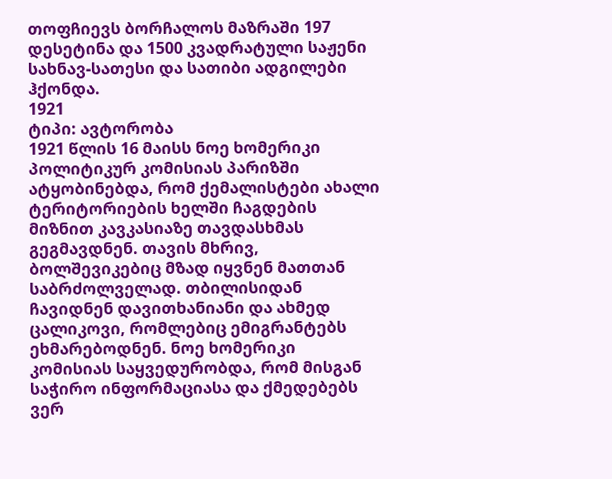თოფჩიევს ბორჩალოს მაზრაში 197 დესეტინა და 1500 კვადრატული საჟენი სახნავ-სათესი და სათიბი ადგილები ჰქონდა.
1921
ტიპი: ავტორობა
1921 წლის 16 მაისს ნოე ხომერიკი პოლიტიკურ კომისიას პარიზში ატყობინებდა, რომ ქემალისტები ახალი ტერიტორიების ხელში ჩაგდების მიზნით კავკასიაზე თავდასხმას გეგმავდნენ. თავის მხრივ, ბოლშევიკებიც მზად იყვნენ მათთან საბრძოლველად. თბილისიდან ჩავიდნენ დავითხანიანი და ახმედ ცალიკოვი, რომლებიც ემიგრანტებს ეხმარებოდნენ. ნოე ხომერიკი კომისიას საყვედურობდა, რომ მისგან საჭირო ინფორმაციასა და ქმედებებს ვერ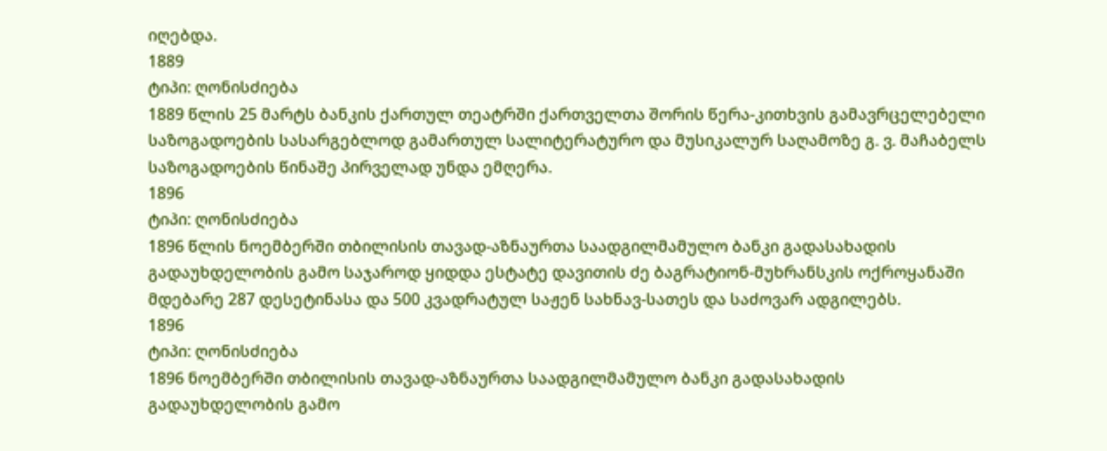იღებდა.
1889
ტიპი: ღონისძიება
1889 წლის 25 მარტს ბანკის ქართულ თეატრში ქართველთა შორის წერა-კითხვის გამავრცელებელი საზოგადოების სასარგებლოდ გამართულ სალიტერატურო და მუსიკალურ საღამოზე გ. ვ. მაჩაბელს საზოგადოების წინაშე პირველად უნდა ემღერა.
1896
ტიპი: ღონისძიება
1896 წლის ნოემბერში თბილისის თავად-აზნაურთა საადგილმამულო ბანკი გადასახადის გადაუხდელობის გამო საჯაროდ ყიდდა ესტატე დავითის ძე ბაგრატიონ-მუხრანსკის ოქროყანაში მდებარე 287 დესეტინასა და 500 კვადრატულ საჟენ სახნავ-სათეს და საძოვარ ადგილებს.
1896
ტიპი: ღონისძიება
1896 ნოემბერში თბილისის თავად-აზნაურთა საადგილმამულო ბანკი გადასახადის გადაუხდელობის გამო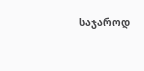საჯაროდ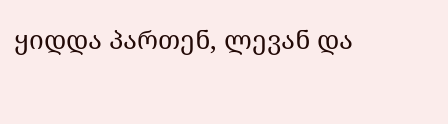ყიდდა პართენ, ლევან და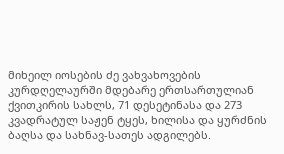მიხეილ იოსების ძე ვახვახოვების კურდღელაურში მდებარე ერთსართულიან ქვითკირის სახლს, 71 დესეტინასა და 273 კვადრატულ საჟენ ტყეს, ხილისა და ყურძნის ბაღსა და სახნავ-სათეს ადგილებს.